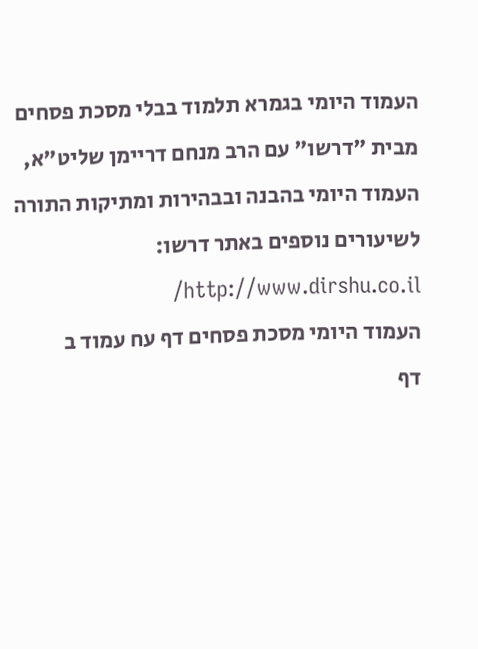העמוד היומי בגמרא תלמוד בבלי מסכת פסחים מבית "דרשו" עם הרב מנחם דריימן שליט"א, העמוד היומי בהבנה ובבהירות ומתיקות התורה
לשיעורים נוספים באתר דרשו: http://www.dirshu.co.il/
העמוד היומי מסכת פסחים דף עח עמוד ב
דף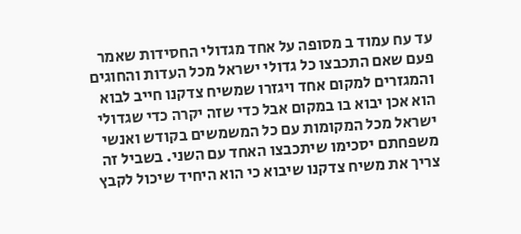עד עח עמוד ב מסופה על אחד מגדולי החסידות שאמר פעם שאם התכבצו כל גדולי ישראל מכל העדות והחוגים והמגזרים למקום אחד ויגזרו שמשיח צדקנו חייב לבוא הוא אכן יבוא בו במקום אבל כדי שזה יקרה כדי שגדולי ישראל מכל המקומות עם כל המשמשים בקודש ואנשי משפחתם יסכימו שיתכבצו האחד עם השני. בשביל זה צריך את משיח צדקנו שיבוא כי הוא היחיד שיכול לקבץ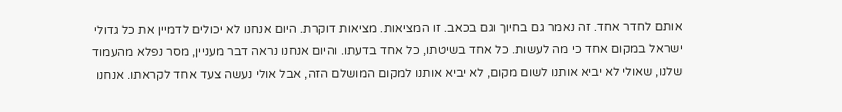אותם לחדר אחד. זה נאמר גם בחיוך וגם בכאב. זו המציאות. מציאות דוקרת. היום אנחנו לא יכולים לדמיין את כל גדולי ישראל במקום אחד כי מה לעשות. כל אחד בשיטתו, כל אחד בדעתו. והיום אנחנו נראה דבר מעניין, מסר נפלא מהעמוד שלנו, שאולי לא יביא אותנו לשום מקום, לא יביא אותנו למקום המושלם הזה, אבל אולי נעשה צעד אחד לקראתו. אנחנו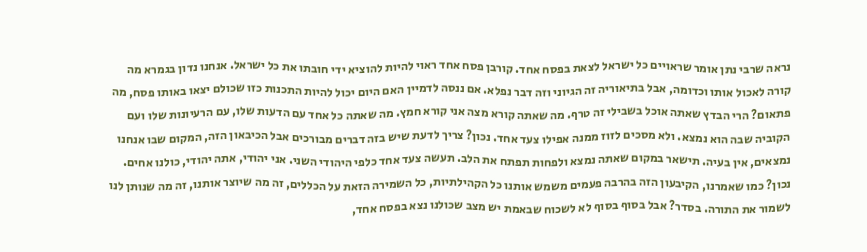נראה שרבי נתן אומר שראויים כל ישראל לצאת בפסח אחד. קורבן פסח אחד ראוי להיות להוציא ידי חובתו את כל ישראל. אנחנו נדון בגמרא מה קורה לאכול אותו וכדומה, אבל בתיאוריה זה הגיוני וזה דבר נפלא. אם ננסה לדמיין האם היום יכול להיות התכנות כזו שכולם יצאו באותו פסח, מה פתאום? הרי הבדץ שאתה אוכל בשבילי זה טרף. מה שאתה קורא מצה אני קורא חמץ. מה שאתה כל אחד עם הדעות שלו, עם הרעיונות שלו ועם הקוביה שבה הוא נמצא. ולא מסכים לזוז ממנה אפילו צעד אחד. נכון? צריך לדעת שיש בזה דברים מבורכים אבל הכיבאון הזה, המקום שבו אנחנו נמצאים, אין בעיה. תישאר במקום שאתה נמצא ולפחות תפתח את הלב. תעשה צעד אחד כלפי היהודי השני. אני יהודי, אתה יהודי, כולנו אחים. נכון? כמו שאמרנו, הקיבעון הזה בהרבה פעמים משמש אותנו כל הקהילתיות, כל השמירה הזאת על הכללים, זה מה שיוצר אותנו, זה מה שנותן לנו לשמור את התורה. בסדר? אבל בסוף בסוף לא לשכוח שבאמת יש מצב שכולנו נצא בפסח אחד,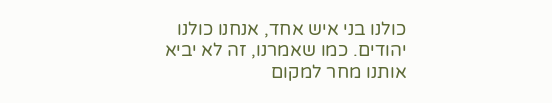כולנו בני איש אחד, אנחנו כולנו יהודים. כמו שאמרנו, זה לא יביא אותנו מחר למקום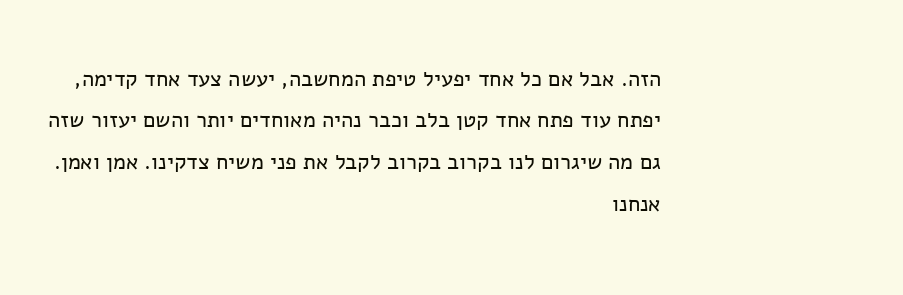הזה. אבל אם כל אחד יפעיל טיפת המחשבה, יעשה צעד אחד קדימה, יפתח עוד פתח אחד קטן בלב וכבר נהיה מאוחדים יותר והשם יעזור שזה גם מה שיגרום לנו בקרוב בקרוב לקבל את פני משיח צדקינו. אמן ואמן. אנחנו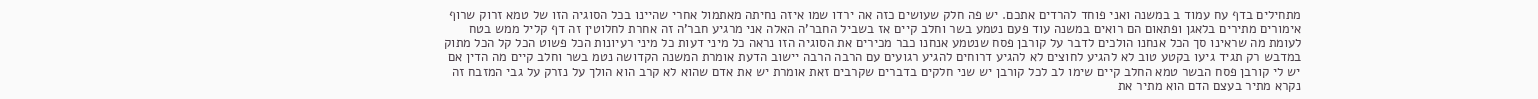מתחילים בדף עח עמוד ב במשנה ואני פוחד להרדים אתכם. יש פה חלק שעושים כזה אה ירדו שמו איזה נחיתה מאתמול אחרי שהיינו בכל הסוגיה הזו של טמא זרוק שרוף אימורים מתירים בלאגן ופתאום הם רואים במשנה עוד פעם נטמע בשר וחלב קיים אז בשביל החבר'ה האלה אני מרגיע חבר'ה זה אחרת לחלוטין זה דף קליל ממש בטח לעומת מה שראינו סך הכל אנחנו הולכים לדבר על קורבן פסח שנטמע אנחנו כבר מכירים את הסוגיה הזו נראה כל מיני דעות כל מיני רעיונות הכל פשוט הכל קל הכל מתוק במדבש רק תגיד גיעו בקטע טוב לא להגיע לחוצים לא להגיע דרוחים להגיע רגועים עם הרבה הרבה יישוב הדעת אומרת המשנה הקדושה נטמ בשר וחלב קיים מה הדין אם יש לי קורבן פסח הבשר טמא החלב קיים שימו לב לכל קורבן יש שני חלקים בדברים שקרבים זאת אומרת יש את אדם שהוא לא קרב הוא הולך על נזרק על גבי המזבח זה נקרא מתיר בעצם הדם הוא מתיר את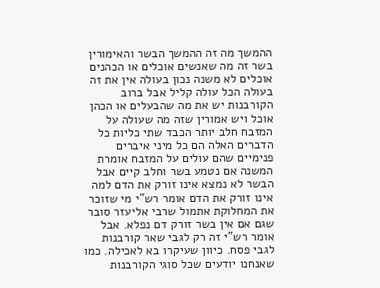ההמשך מה זה ההמשך הבשר והאימורין בשר זה מה שאנשים אוכלים או הכהנים אוכלים לא משנה נכון בעולה אין את זה בעולה הכל עולה קליל אבל ברוב הקורבנות יש את מה שהבעלים או הכהן אוכל ויש אמורין שזה מה שעולה על המזבח חלב יותר הכבד שתי כליות כל הדברים האלה הם כל מיני איברים פנימיים שהם עולים על המזבח אומרת המשנה אם נטמע בשר וחלב קיים אבל הבשר לא נמצא אינו זורק את הדם למה אינו זורק את הדם אומר רש"י מי שזוכר את המחלוקת אתמול שרבי אליעזר סובר שגם אם אין בשר זורק דם נפלא. אבל אומר רש"י זה רק לגבי שאר קורבנות לגבי פסח. כיוון שעיקרו בא לאכילה. כמו שאנחנו יודעים שכל סוגי הקורבנות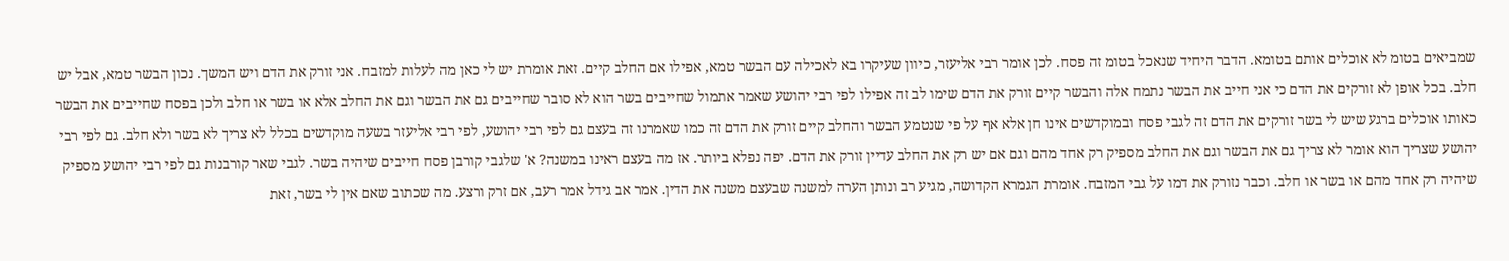שמביאים בטומ לא אוכלים אותם בטומא. הדבר היחיד שנאכל בטומ זה פסח. לכן אומר רבי אליעזר, כיוון שעיקרו בא לאכילה עם הבשר טמא, אפילו אם החלב קיים. זאת אומרת יש לי כאן מה לעלות למזבח. אני זורק את הדם ויש המשך. נכון הבשר טמא, אבל יש חלב. בכל אופן לא זורקים את הדם כי אני חייב את הבשר נתמח אלה והבשר קיים זורק את הדם שימו לב זה אפילו לפי רבי יהושע שאמר אתמול שחייבים בשר הוא לא סובר שחייבים גם את הבשר וגם את החלב אלא או בשר או חלב ולכן בפסח שחייבים את הבשר כאותו אוכלים ברגע שיש לי בשר זורקים את הדם זה לגבי פסח ובמוקדשים אינו חן אלא אף על פי שנטמע הבשר והחלב קיים זורק את הדם זה כמו שאמרנו זה בעצם גם לפי רבי יהושע, לפי רבי אליעזר בשעה מוקדשים בכלל לא צריך לא בשר ולא חלב. גם לפי רבי יהושע שצריך הוא אומר לא צריך גם את הבשר וגם את החלב מספיק רק אחד מהם וגם אם יש רק את החלב עדיין זורק את הדם. יפה נפלא ביותר. אז מה בעצם ראינו במשנה? א' שלגבי קורבן פסח חייבים שיהיה בשר. לגבי שאר קורבנות גם לפי רבי יהושע מספיק שיהיה רק אחד מהם או בשר או חלב. וכבר נזורק את דמו על גבי המזבח. אומרת הגמרא הקדושה, מגיע רב ונותן הערה למשנה שבעצם משנה את הדין. אמר אב גידל אמר רעב, אם זרק ורצע. מה שכתוב שאם אין לי בשר, זאת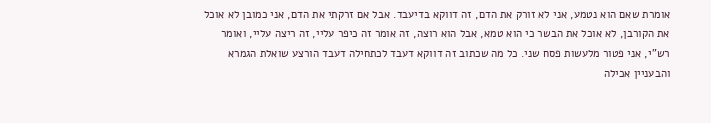אומרת שאם הוא נטמע, אני לא זורק את הדם, זה דווקא בדיעבד. אבל אם זרקתי את הדם, אני כמובן לא אוכל את הקורבן, לא אוכל את הבשר כי הוא טמא, אבל הוא רוצה, זה אומר זה כיפר עליי, זה ריצה עליי, ואומר רש"י, אני פטור מלעשות פסח שני. כל מה שכתוב זה דווקא דעבד לכתחילה דעבד הורצע שואלת הגמרא והבעניין אכילה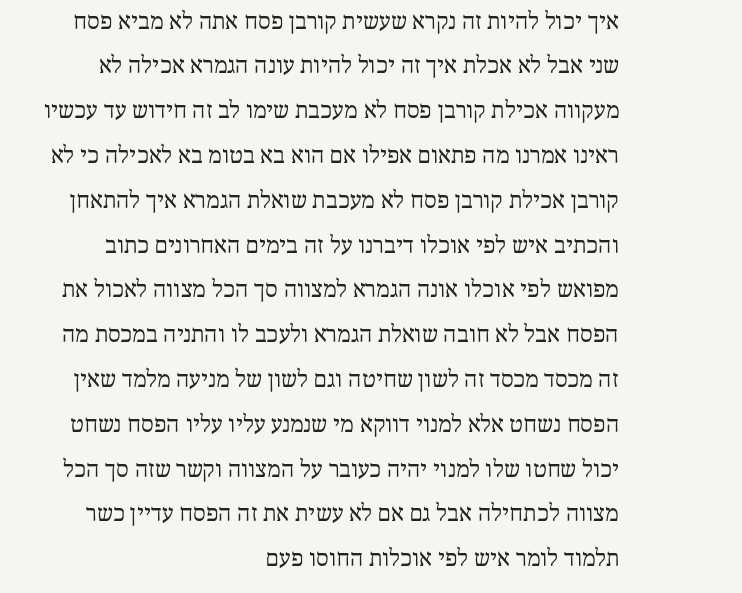איך יכול להיות זה נקרא שעשית קורבן פסח אתה לא מביא פסח שני אבל לא אכלת איך זה יכול להיות עונה הגמרא אכילה לא מעקווה אכילת קורבן פסח לא מעכבת שימו לב זה חידוש עד עכשיו ראינו אמרנו מה פתאום אפילו אם הוא בא בטומ בא לאכילה כי לא קורבן אכילת קורבן פסח לא מעכבת שואלת הגמרא איך להתאחן והכתיב איש לפי אוכלו דיברנו על זה בימים האחרונים כתוב מפואש לפי אוכלו אונה הגמרא למצווה סך הכל מצווה לאכול את הפסח אבל לא חובה שואלת הגמרא ולעכב לו והתניה במכסת מה זה מכסד מכסד זה לשון שחיטה וגם לשון של מניעה מלמד שאין הפסח נשחט אלא למנוי דווקא מי שנמנע עליו עליו הפסח נשחט יכול שחטו שלו למנוי יהיה כעובר על המצווה וקשר שזה סך הכל מצווה לכתחילה אבל גם אם לא עשית את זה הפסח עדיין כשר תלמוד לומר איש לפי אוכלות החוסו פעם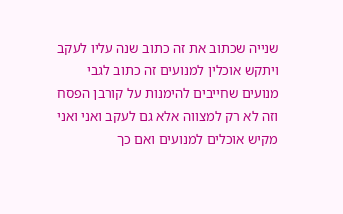שנייה שכתוב את זה כתוב שנה עליו לעקב ויתקש אוכלין למנועים זה כתוב לגבי מנועים שחייבים להימנות על קורבן הפסח וזה לא רק למצווה אלא גם לעקב ואני ואני מקיש אוכלים למנועים ואם כך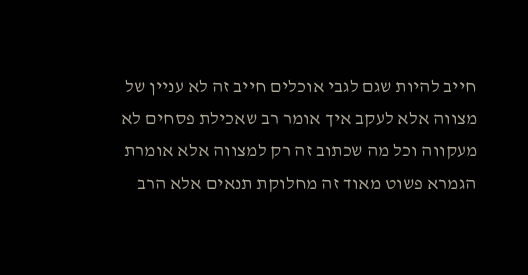חייב להיות שגם לגבי אוכלים חייב זה לא עניין של מצווה אלא לעקב איך אומר רב שאכילת פסחים לא מעקווה וכל מה שכתוב זה רק למצווה אלא אומרת הגמרא פשוט מאוד זה מחלוקת תנאים אלא הרב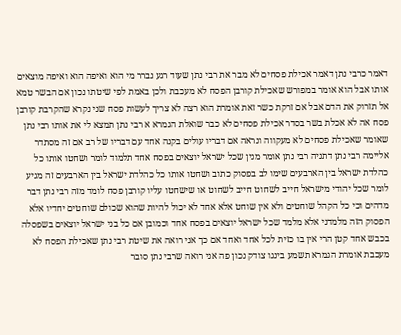דאמר כרבי נתן דאמר אכילת פסחים לא מבר את רבי נתן שעוד רגע נברר מי הוא ואיפה הוא ואיפה מוצאים אותו אבל הוא אומר במפורש שאכילת קורבן הפסח לא מעכבת ולכן באמת לפי שיטתו נכון אם הבשר טמא אל תזרוק את הדם אבל אם זרקת כשר זאת אומרת הוא רצה לא צריך לעשות פסח שני נקרא שהקרבת קורבן פסח אה לא אכלת בשר בסדר אכילת פסחים לא כבר שואלת הגמרא א רבי נתן תמצא לי את אותו רבי נתן שאומר שאכילת פסחים לא מעקווה ונראה אם דבריו עולים בקנה אחד עם דבריו של רב אם זה מסתדר אליימה רבי נתן דתניה רבי נתן אומר מנין שכל ישראל יוצאים בפסח אחד תלמוד לומר ושחטו אותו כל כהלדת ישראל בין הארבעים שימו לב בפסוק כתוב ושחטו אותו כל כהלדת ישראל בין הארבעים זה מגיע לומר שכל יהודי מישראל חייב לשחוט חייב לשחוט או שישחטו עליו קורבן פסח לומד מזה רבי נתן דבר מדהים וכי כל הקהל שוחטים ולא אין שוחט אלא אחד לא יכול להיות שהוא שכולם שוחטים יחדיו אלא הפסוק הזה מלמדני אלא מלמד שכל ישראל יוצאים בפסח אחד וכמובן אם כל בני ישראל יוצאים בשפסלה בכבש אחד קטן הרי אין בו כזית לכל אחד ואחד אם כך אני רואה את שיטת רבי נתן שאכילת הפסח לא מעכבת אומרת הגמרא תשמע בינגו צודק נכון פה אני רואה שרבי נתן סובר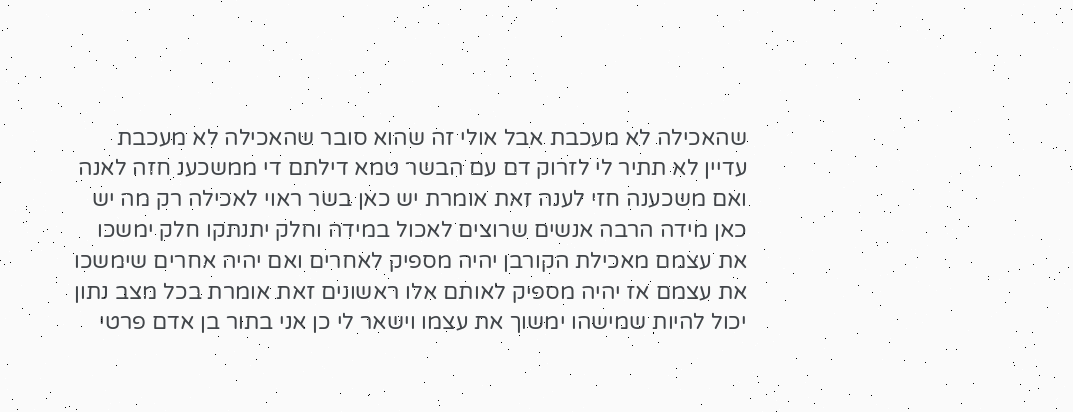שהאכילה לא מעכבת אבל אולי זה שהוא סובר שהאכילה לא מעכבת עדיין לא תתיר לי לזרוק דם עם הבשר טמא דילתם די ממשכענ חזה לאנה ואם משכענה חזי לענה זאת אומרת יש כאן בשר ראוי לאכילה רק מה יש כאן מידה הרבה אנשים שרוצים לאכול במידה וחלק יתנתקו חלק ימשכו את עצמם מאכילת הקורבן יהיה מספיק לאחרים ואם יהיה אחרים שימשכו את עצמם אז יהיה מספיק לאותם אלו ראשונים זאת אומרת בכל מצב נתון יכול להיות שמישהו ימשוך את עצמו וישאר לי כן אני בתור בן אדם פרטי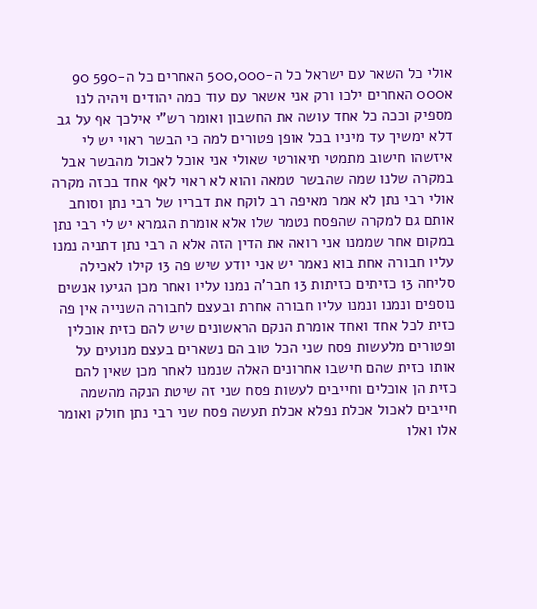אולי כל השאר עם ישראל כל ה-500,000 האחרים כל ה-590 90 א000 האחרים ילכו ורק אני אשאר עם עוד כמה יהודים ויהיה לנו מספיק וככה כל אחד עושה את החשבון ואומר רש"י אילכך אף על גב דלא ימשיך עד מיניו בכל אופן פטורים למה כי הבשר ראוי יש לי איזשהו חישוב מתמטי תיאורטי שאולי אני אוכל לאכול מהבשר אבל במקרה שלנו שמה שהבשר טמאה והוא לא ראוי לאף אחד בכזה מקרה אולי רבי נתן לא אמר מאיפה רב לוקח את דבריו של רבי נתן וסוחב אותם גם למקרה שהפסח נטמר שלו אלא אומרת הגמרא יש לי רבי נתן במקום אחר שממנו אני רואה את הדין הזה אלא ה רבי נתן דתניה נמנו עליו חבורה אחת בוא נאמר יש אני יודע שיש פה 13 קילו לאכילה סליחה 13 כזיתים כזיתות 13 חבר'ה נמנו עליו ואחר מכן הגיעו אנשים נוספים ונמנו ונמנו עליו חבורה אחרת ובעצם לחבורה השנייה אין פה כזית לכל אחד ואחד אומרת הנקם הראשונים שיש להם כזית אוכלין ופטורים מלעשות פסח שני הכל טוב הם נשארים בעצם מנועים על אותו כזית שהם חישבו אחרונים האלה שנמנו לאחר מכן שאין להם כזית הן אוכלים וחייבים לעשות פסח שני זה שיטת הנקה מהשמה חייבים לאכול אכלת נפלא אכלת תעשה פסח שני רבי נתן חולק ואומר אלו ואלו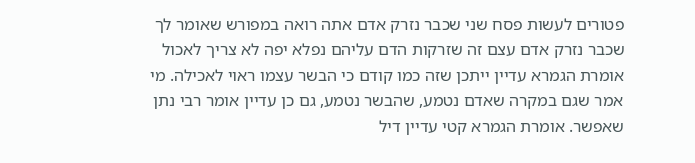פטורים לעשות פסח שני שכבר נזרק אדם אתה רואה במפורש שאומר לך שכבר נזרק אדם עצם זה שזרקות הדם עליהם נפלא יפה לא צריך לאכול אומרת הגמרא עדיין ייתכן שזה כמו קודם כי הבשר עצמו ראוי לאכילה. מי אמר שגם במקרה שאדם נטמע, שהבשר נטמע, גם כן עדיין אומר רבי נתן שאפשר. אומרת הגמרא קטי עדיין דיל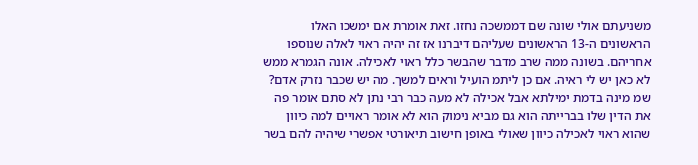משניעתם אולי שונה שם דממשכה נחזו. זאת אומרת אם ימשכו האלו הראשונים ה-13 הראשונים שעליהם דיברנו אז זה יהיה ראוי לאלה שנוספו אחריהם. בשונה ממה שרב מדבר שהבשר כלל ראוי לאכילה. אונה הגמרא ממש לא כאן יש לי ראיה. אם כן ליתמ הועיל וראים למשך. מה יש שכבר נזרק אדם? שמ מינה בדמת ימילתא אבל אכילה לא מעה כבר רבי נתן לא סתם אומר פה את הדין שלו בברייתה הוא גם מביא נימוק הוא לא אומר ראויים למה כיוון שהוא ראוי לאכילה כיוון שאולי באופן חישוב תיאורטי אפשרי שיהיה להם בשר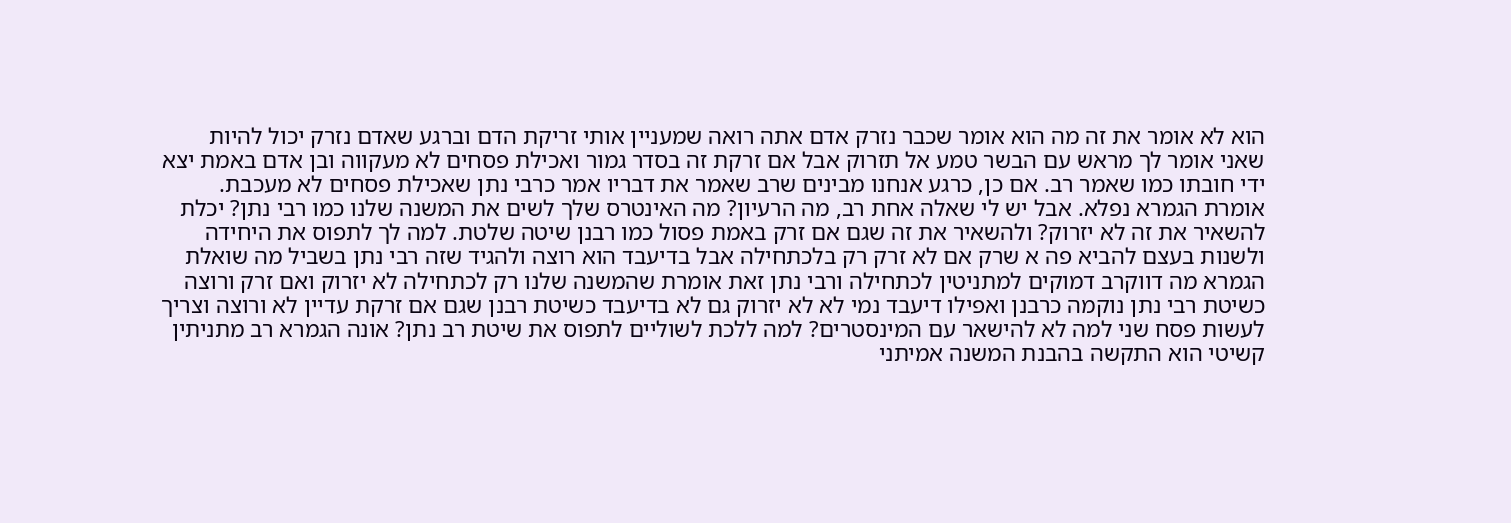הוא לא אומר את זה מה הוא אומר שכבר נזרק אדם אתה רואה שמעניין אותי זריקת הדם וברגע שאדם נזרק יכול להיות שאני אומר לך מראש עם הבשר טמע אל תזרוק אבל אם זרקת זה בסדר גמור ואכילת פסחים לא מעקווה ובן אדם באמת יצא ידי חובתו כמו שאמר רב. אם כן, כרגע אנחנו מבינים שרב שאמר את דבריו אמר כרבי נתן שאכילת פסחים לא מעכבת. אומרת הגמרא נפלא. אבל יש לי שאלה אחת רב, מה הרעיון? מה האינטרס שלך לשים את המשנה שלנו כמו רבי נתן? יכלת להשאיר את זה לא יזרוק? ולהשאיר את זה שגם אם זרק באמת פסול כמו רבנן שיטה שלטת. למה לך לתפוס את היחידה ולשנות בעצם להביא פה א שרק אם לא זרק רק בלכתחילה אבל בדיעבד הוא רוצה ולהגיד שזה רבי נתן בשביל מה שואלת הגמרא מה דווקרב דמוקים למתניטין לכתחילה ורבי נתן זאת אומרת שהמשנה שלנו רק לכתחילה לא יזרוק ואם זרק ורוצה כשיטת רבי נתן נוקמה כרבנן ואפילו דיעבד נמי לא לא יזרוק גם לא בדיעבד כשיטת רבנן שגם אם זרקת עדיין לא ורוצה וצריך לעשות פסח שני למה לא להישאר עם המינסטרים? למה ללכת לשוליים לתפוס את שיטת רב נתן? אונה הגמרא רב מתניתין קשיטי הוא התקשה בהבנת המשנה אמיתני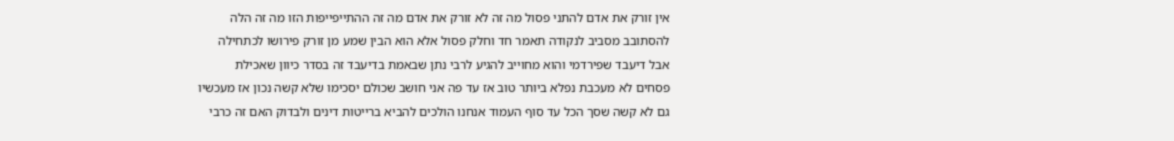אין זורק את אדם להתני פסול מה זה לא זורק את אדם מה זה ההתייפייפות הזו מה זה הלה להסתובב מסביב לנקודה תאמר חד וחלק פסול אלא הוא הבין שמע מן זורק פירושו לכתחילה אבל דיעבד שפירדמי והוא מחוייב להגיע לרבי נתן שבאמת בדיעבד זה בסדר כיוון שאכילת פסחים לא מעכבת נפלא ביותר טוב אז עד פה אני חושב שכולם יסכימו שלא קשה נכון אז מעכשיו גם לא קשה שסך הכל עד סוף העמוד אנחנו הולכים להביא ברייטות דינים ולבדוק האם זה כרבי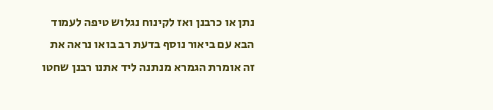נתן או כרבנן ואז לקינוח נגלוש טיפה לעמוד הבא עם ביאור נוסף בדעת רב בואו נראה את זה אומרת הגמרא מנתנה ליד אתנו רבנן שחטו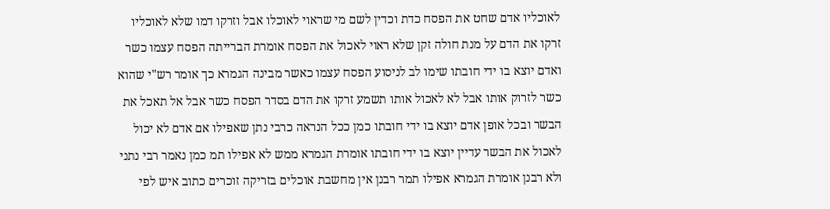לאוכליו אדם שחט את הפסח כדת וכדין לשם מי שראוי לאוכלו אבל וזרקו דמו שלא לאוכליו זרקו את הדם על מנת חולה זקן שלא ראוי לאכול את הפסח אומרת הברייתה הפסח עצמו כשר ואדם יוצא בו ידי חובתו שימו לב לניסוע הפסח עצמו כאשר מבינה הגמרא כך אומר רש"י שהוא כשר לזרוק אותו אבל לא לאכול אותו תשמע זרקו את הדם בסדר הפסח כשר אבל אל תאכל את הבשר ובכל אופן אדם יוצא בו ידי חובתו כמן ככל הנראה כרבי נתן שאפילו אם אדם לא יכול לאכול את הבשר עדיין יוצא בו ידי חובתו אומרת הגמרא ממש לא אפילו תמ כמן נאמר רבי נתני ולא רבנן אומרת הגמרא אפילו תמר רבנן אין מחשבת אוכלים בזריקה זוכרים כתוב איש לפי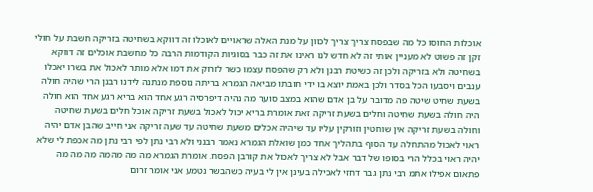אוכלות החוסו כל מה שבפסח צריך צריך לכוון על מנת האלה שראויים לאוכלו זה דווקא בשחיטה בזריקה חשבת על חולי זקן זה פשוט לא מעניין אותי זה לא חדש לנו ראינו את זה כבר בסוגיות הקודמות הרבה כל מחשבת אוכלים זה דווקא בשחיטה ולא בזריקה ולכן זה כשיטת רבנן ולא רק שהפסח עצמו כשר לזרוק את דמו אלא מותר לאכול את בשרו יאכלו ענבים ויסבעו הכל בסדר ולכן באמת יוצא בו ידי חובתו מביאה הגמרא בריתה נוספת מנתנה לידנו רבנן הרי שהיה חולה בשעת שחיט שיטה פה מדובר על בן אדם שהוא במצב סוער מה נהיה דיפרסיה רגע אחד הוא בריא רגע אחד הוא חולה היה חולה בשעת שחיטה וחלים בשעת זריקה זאת אומרת בריא יכול לאכול בשעת זריקה אוכל חלים בשעת שחיטה וחולה בשעת זריקה אין שוחטין וזורקין עליו עד שיהיה אכלים משעת שחיטה עד שעה זריקה אני חייב שהבן אדם יהיה ראוי לאכול מהתחלה עד הסוף בתהליך אחד כמן שואלת הגמרא נאמר רבנני ולא רבי נתן לפי רבי נתן מה אכפת לי שלא יהיה ראוי בכלל הרי בסופו של דבר אבל לא צריך לאכול את קורבן הפסח. אומרת הגמרא מה מה מהמה מה מה מה פתאום אפילו אתמ רבי נתן גבר דחזי לאכילה בעינן אין לי בעיה כשהבשר נטמע אני אומר זרום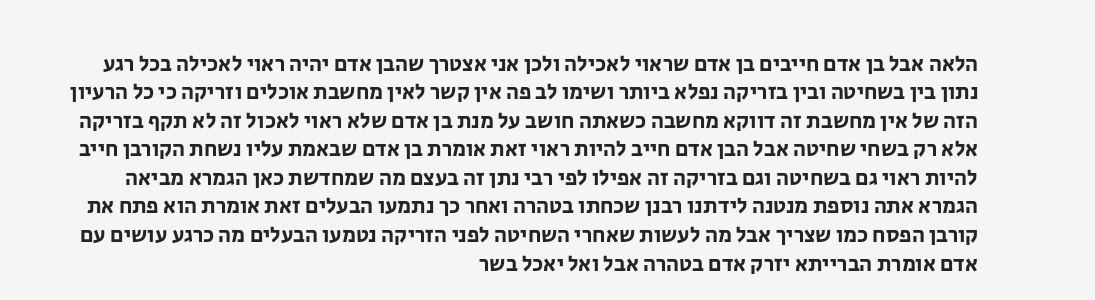הלאה אבל בן אדם חייבים בן אדם שראוי לאכילה ולכן אני אצטרך שהבן אדם יהיה ראוי לאכילה בכל רגע נתון בין בשחיטה ובין בזריקה נפלא ביותר ושימו לב פה אין קשר לאין מחשבת אוכלים וזריקה כי כל הרעיון הזה של אין מחשבת זה דווקא מחשבה כשאתה חושב על מנת בן אדם שלא ראוי לאכול זה לא תקף בזריקה אלא רק בשחי שחיטה אבל הבן אדם חייב להיות ראוי זאת אומרת בן אדם שבאמת עליו נשחת הקורבן חייב להיות ראוי גם בשחיטה וגם בזריקה זה אפילו לפי רבי נתן זה בעצם מה שמחדשת כאן הגמרא מביאה הגמרא אתה נוספת מנטנה לידתנו רבנן שכחתו בטהרה ואחר כך נתמעו הבעלים זאת אומרת הוא פתח את קורבן הפסח כמו שצריך אבל מה לעשות שאחרי השחיטה לפני הזריקה נטמעו הבעלים מה כרגע עושים עם אדם אומרת הברייתא יזרק אדם בטהרה אבל ואל יאכל בשר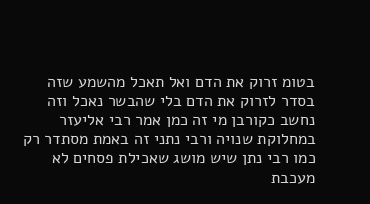בטומ זרוק את הדם ואל תאכל מהשמע שזה בסדר לזרוק את הדם בלי שהבשר נאכל וזה נחשב כקורבן מי זה כמן אמר רבי אליעזר במחלוקת שנויה ורבי נתני זה באמת מסתדר רק כמו רבי נתן שיש מושג שאכילת פסחים לא מעכבת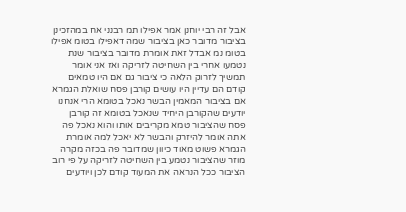אבל זה רבי יוחנן אמר אפילו תמ רבנני אח במהזכינן בציבור מדובר כאן בציבור שמה דאפילו בטומ אפילו בטומ נמ אבדל זאת אומרת מדובר בציבור שנת נטמעו אחרי בין השחיטה לזריקה ואז אני אומר תמשיך לזרוק הלאה כי ציבור גם אם היו טמאים קודם הם עדיין היו עושים קורבן פסח שואלת הגמרא אם בציבור המאמין הבשר נאכל בטומא הרי אנחנו יודעים שהקורבן היחיד שנאכל בטומא זה קורבן פסח שהציבור טמא מקריבים אותו והוא נאכל פה אתה אומר להיזרק והבשר לא יאכל למה אומרת הגמרא פשוט מאוד כיוון שמדובר פה בכזה מקרה מוזר שהציבור נטמע בין השחיטה לזריקה על פי רוב הציבור ככל הנראה את המעוד קודם לכן ויודעים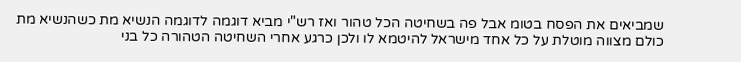שמביאים את הפסח בטומ אבל פה בשחיטה הכל טהור ואז רש"י מביא דוגמה לדוגמה הנשיא מת כשהנשיא מת כולם מצווה מוטלת על כל אחד מישראל להיטמא לו ולכן כרגע אחרי השחיטה הטהורה כל בני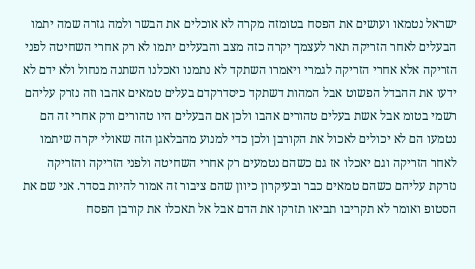ישראל נטמאו ועושים את הפסח בטומזה מקרה לא אוכלים את הבשר ולמה גזרה שמה יתמו הבעלים לאחר הזריקה תאר לעצמך יקרה כזה מצב והבעלים יתמו לא רק אחרי השחיטה לפני הזריקה אלא אחרי הזריקה לגמרי ויאמרו השתקד לא נתמנו ואכלנו השתנה מנחול ולא ידם לא ידעו את ההבדל הפשוט אבל המהות דשתקד כיסדרקדם בעלים טמאים אהבו וזה נזרק עליהם רשמי בטומ אבל אשת בעלים טהורים אהבו ולכן אם הבעלים היו טהורים ורק אחרי זה הם נטמעו הם לא יכולים לאכול את הקורבן ולכן כדי למנוע מהבלאגן הזה שאולי יקרה שיתמו לאחר הזריקה וגם יאכלו אז גם כשהם נטמעים רק אחרי השחיטה ולפני הזריקה והזריקה נזרקת עליהם כשהם טמאים כבר ובעיקרון כיוון שהם ציבור זה אמור להיות בסדר. אני שם את הסטופ ואומר לא תקריבו תביאו תזרקו את הדם אבל אל תאכלו את קורבן הפסח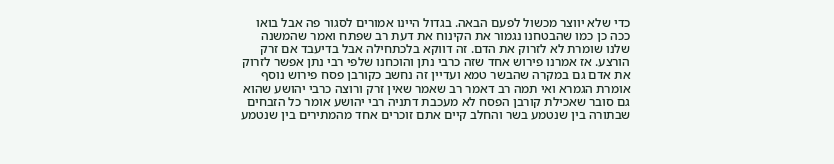כדי שלא יווצר מכשול לפעם הבאה. בגדול היינו אמורים לסגור פה אבל בואו ככה כן כמו שהבטחנו נגמור את הקינוח את דעת רב שפתח ואמר שהמשנה שלנו שומרת לא לזרוק את הדם. זה דווקא בלכתחילה אבל בדיעבד אם זרק הורצע. אז אמרנו פירוש אחד שזה כרבי נתן והוכחנו שלפי רבי נתן אפשר לזרוק את אדם גם במקרה שהבשר טמא ועדיין זה נחשב כקורבן פסח פירוש נוסף אומרת הגמרא ואי תמה רב דאמר רב שאמר שאין זרק ורוצה כרבי יהושע שהוא גם סובר שאכילת קורבן הפסח לא מעכבת דתניה רבי יהושע אומר כל הזבחים שבתורה בין שנטמע בשר והחלב קיים אתם זוכרים אחד מהמתירים בין שנטמע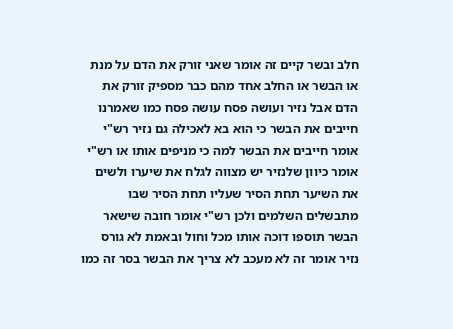חלב ובשר קיים זה אומר שאני זורק את הדם על מנת או הבשר או החלב אחד מהם כבר מספיק זורק את הדם אבל נזיר ועושה פסח עושה פסח כמו שאמרנו חייבים את הבשר כי הוא בא לאכילה גם נזיר רש"י אומר חייבים את הבשר למה כי מניפים אותו או רש"י אומר כיוון שלנזיר יש מצווה לגלח את שיערו ולשים את השיער תחת הסיר שעליו תחת הסיר שבו מתבשלים השלמים ולכן רש"י אומר חובה שישאר הבשר תוספו דוכה אותו מכל וחול ובאמת לא גורס נזיר אומר זה לא מעכב לא צריך את הבשר בסר זה כמו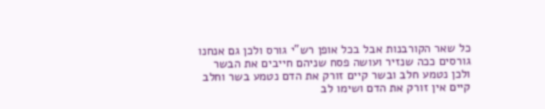כל שאר הקורבנות אבל בכל אופן רש"י גורס ולכן גם אנחנו גורסים ככה שנזיר ועושה פסח שניהם חייבים את הבשר ולכן נטמע חלב ובשר קיים זורק את הדם נטמע בשר וחלב קיים אין זורק את הדם ושימו לב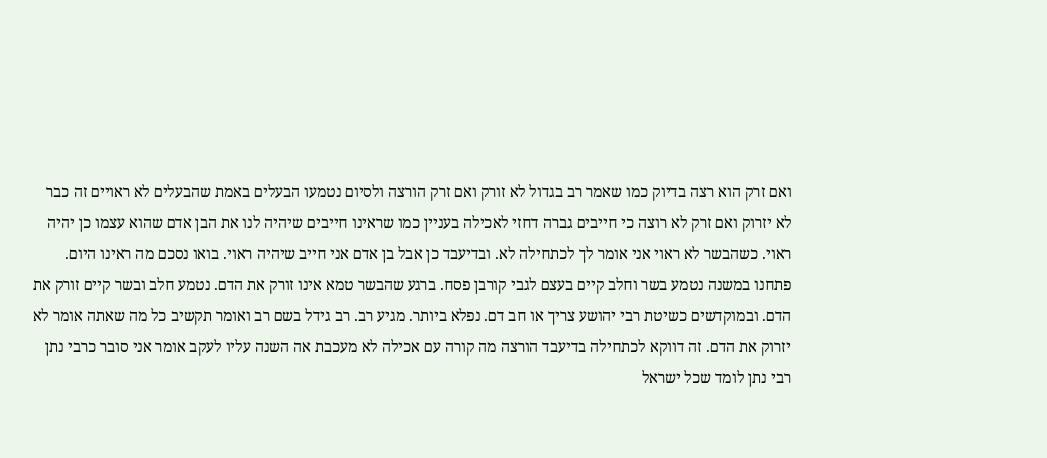ואם זרק הוא רצה בדיוק כמו שאמר רב בגדול לא זורק ואם זרק הורצה ולסיום נטמעו הבעלים באמת שהבעלים לא ראויים זה כבר לא יזרוק ואם זרק לא רוצה כי חייבים גברה דחזי לאכילה בעניין כמו שראינו חייבים שיהיה לנו את הבן אדם שהוא עצמו כן יהיה ראוי. כשהבשר לא ראוי אני אומר לך לכתחילה לא. ובדיעבד כן אבל בן אדם אני חייב שיהיה ראוי. בואו נסכם מה ראינו היום. פתחנו במשנה נטמע בשר וחלב קיים בעצם לגבי קורבן פסח. ברגע שהבשר טמא אינו זורק את הדם. נטמע חלב ובשר קיים זורק את הדם. ובמוקדשים כשיטת רבי יהושע צריך או חב דם. נפלא ביותר. מגיע רב. רב גידל בשם רב ואומר תקשיב כל מה שאתה אומר לא יזרוק את הדם. זה דווקא לכתחילה בדיעבד הורצה מה קורה עם אכילה לא מעכבת אה השנה עליו לעקב אומר אני סובר כרבי נתן רבי נתן לומד שכל ישראל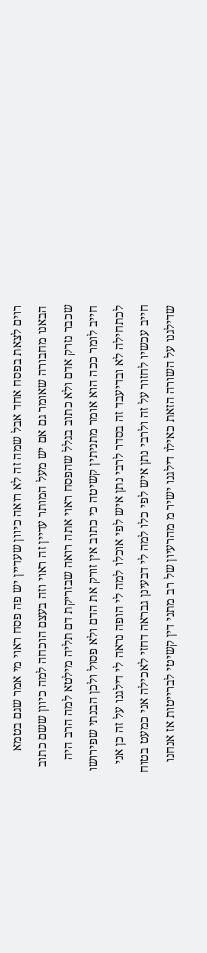רוים לצאת בפסח אחד אבל שמה זה לא רואה כיוון שעדיין יש פה פסח ראוי מי אמר שגם בטמא הבאנו מחבורה שאומר גם אם יש מעל המותר עדיין זה ראוי וזה בעצם הוכחה למה כיוון ששם כתוב שכבר נזרק אדם ולא כתוב בגלל שהפסח ראוי אתה רואה שבזריקת דם תליה מילטא למה הרב היה חייב לומר ככה הוא אומר מתניתין קשיטה כי כתוב אין זורק את הדם ולא פסול ולכן הבנתי שפירושו לכתחילה לא ובדיעבד זה בסדר לרבי נתן איש לפי אוכלו למה לי הופה נראה לי דילגנו על זה כן אני חייב עכשיו לחזור על זה ולרבי נתן איש לפי כלו למה לי דבעינן גבראה דחזי לאכילה אני כמעט בטוח שדילגנו על השורה הזאת כאילו דילגנו ישיר מ מהרעיון של רב מתני דין קשיטי לברייטות אז אנחנו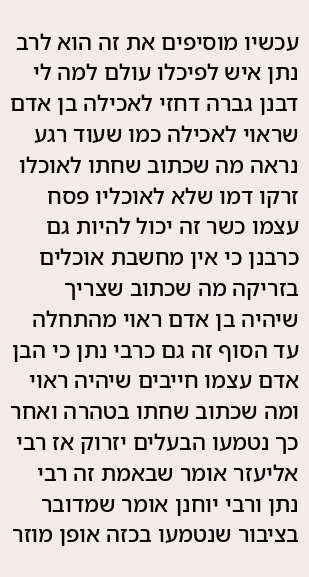עכשיו מוסיפים את זה הוא לרב נתן איש לפיכלו עולם למה לי דבנן גברה דחזי לאכילה בן אדם שראוי לאכילה כמו שעוד רגע נראה מה שכתוב שחתו לאוכלו זרקו דמו שלא לאוכליו פסח עצמו כשר זה יכול להיות גם כרבנן כי אין מחשבת אוכלים בזריקה מה שכתוב שצריך שיהיה בן אדם ראוי מהתחלה עד הסוף זה גם כרבי נתן כי הבן אדם עצמו חייבים שיהיה ראוי ומה שכתוב שחתו בטהרה ואחר כך נטמעו הבעלים יזרוק אז רבי אליעזר אומר שבאמת זה רבי נתן ורבי יוחנן אומר שמדובר בציבור שנטמעו בכזה אופן מוזר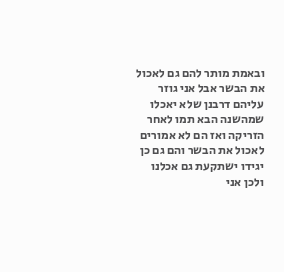ובאמת מותר להם גם לאכול את הבשר אבל אני גוזר עליהם דרבנן שלא יאכלו שמהשנה הבא תמו לאחר הזריקה ואז הם לא אמורים לאכול את הבשר והם גם כן יגידו ישתקעת גם אכלנו ולכן אני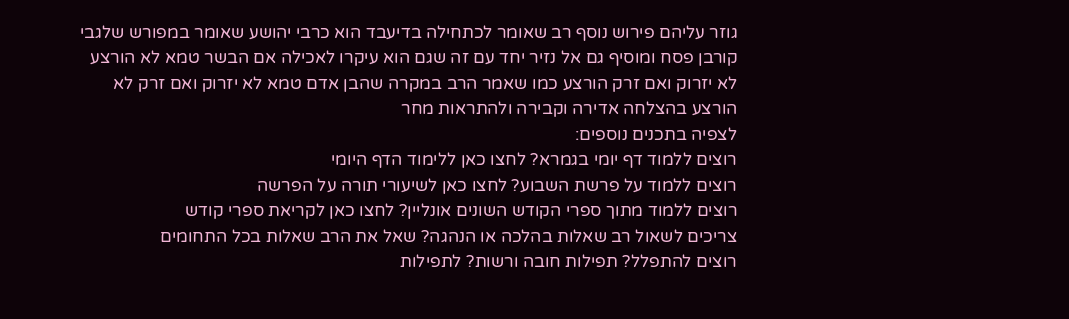גוזר עליהם פירוש נוסף רב שאומר לכתחילה בדיעבד הוא כרבי יהושע שאומר במפורש שלגבי קורבן פסח ומוסיף גם אל נזיר יחד עם זה שגם הוא עיקרו לאכילה אם הבשר טמא לא הורצע לא יזרוק ואם זרק הורצע כמו שאמר הרב במקרה שהבן אדם טמא לא יזרוק ואם זרק לא הורצע בהצלחה אדירה וקבירה ולהתראות מחר
לצפיה בתכנים נוספים:
רוצים ללמוד דף יומי בגמרא? לחצו כאן ללימוד הדף היומי
רוצים ללמוד על פרשת השבוע? לחצו כאן לשיעורי תורה על הפרשה
רוצים ללמוד מתוך ספרי הקודש השונים אונליין? לחצו כאן לקריאת ספרי קודש
צריכים לשאול רב שאלות בהלכה או הנהגה? שאל את הרב שאלות בכל התחומים
רוצים להתפלל? תפילות חובה ורשות? לתפילות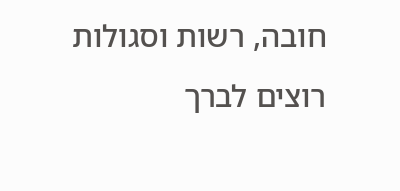חובה, רשות וסגולות
רוצים לברך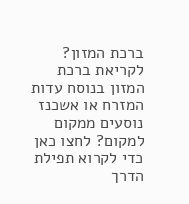ברכת המזון? לקריאת ברכת המזון בנוסח עדות המזרח או אשכנז
נוסעים ממקום למקום? לחצו כאן כדי לקרוא תפילת הדרך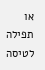או תפילה לטיסה